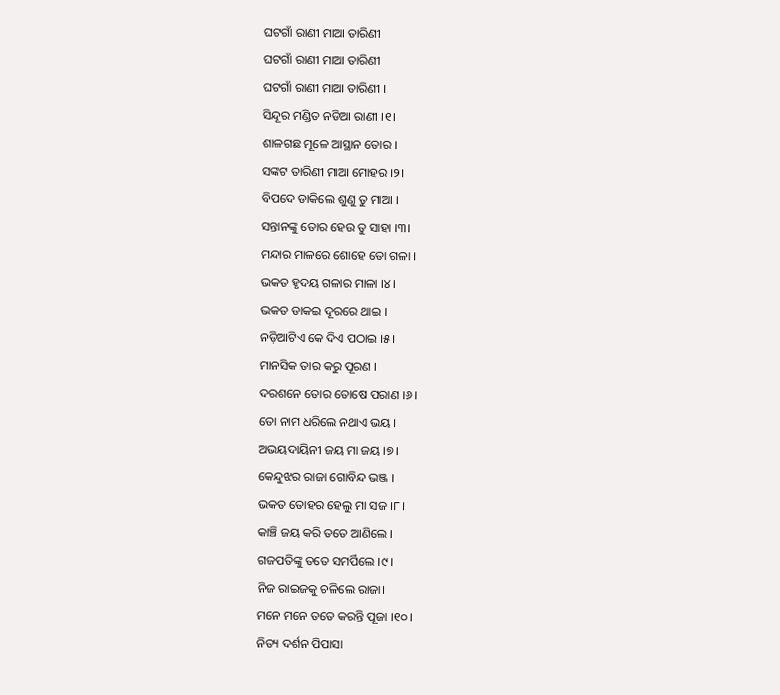ଘଟଗାଁ ରାଣୀ ମାଆ ତାରିଣୀ
ଘଟଗାଁ ରାଣୀ ମାଆ ତାରିଣୀ
ଘଟଗାଁ ରାଣୀ ମାଆ ତାରିଣୀ ।
ସିନ୍ଦୂର ମଣ୍ଡିତ ନଡିଆ ରାଣୀ ।୧।
ଶାଳଗଛ ମୂଳେ ଆସ୍ଥାନ ତୋର ।
ସଙ୍କଟ ତାରିଣୀ ମାଆ ମୋହର ।୨।
ବିପଦେ ଡାକିଲେ ଶୁଣୁ ତୁ ମାଆ ।
ସନ୍ତାନଙ୍କୁ ତୋର ହେଉ ତୁ ସାହା ।୩।
ମନ୍ଦାର ମାଳରେ ଶୋହେ ତୋ ଗଳା ।
ଭକତ ହୃଦୟ ଗଳାର ମାଳା ।୪।
ଭକତ ଡାକଇ ଦୂରରେ ଥାଇ ।
ନଡ଼ିଆଟିଏ କେ ଦିଏ ପଠାଇ ।୫।
ମାନସିକ ତାର କରୁ ପୂରଣ ।
ଦରଶନେ ତୋର ତୋଷେ ପରାଣ ।୬।
ତୋ ନାମ ଧରିଲେ ନଥାଏ ଭୟ ।
ଅଭୟଦାୟିନୀ ଜୟ ମା ଜୟ ।୭।
କେନ୍ଦୁଝର ରାଜା ଗୋବିନ୍ଦ ଭଞ୍ଜ ।
ଭକତ ତୋହର ହେଲୁ ମା ସଜ ।୮।
କାଞ୍ଚି ଜୟ କରି ତତେ ଆଣିଲେ ।
ଗଜପତିଙ୍କୁ ତତେ ସମର୍ପିଲେ ।୯।
ନିଜ ରାଇଜକୁ ଚଳିଲେ ରାଜା।
ମନେ ମନେ ତତେ କରନ୍ତି ପୂଜା ।୧୦।
ନିତ୍ୟ ଦର୍ଶନ ପିପାସା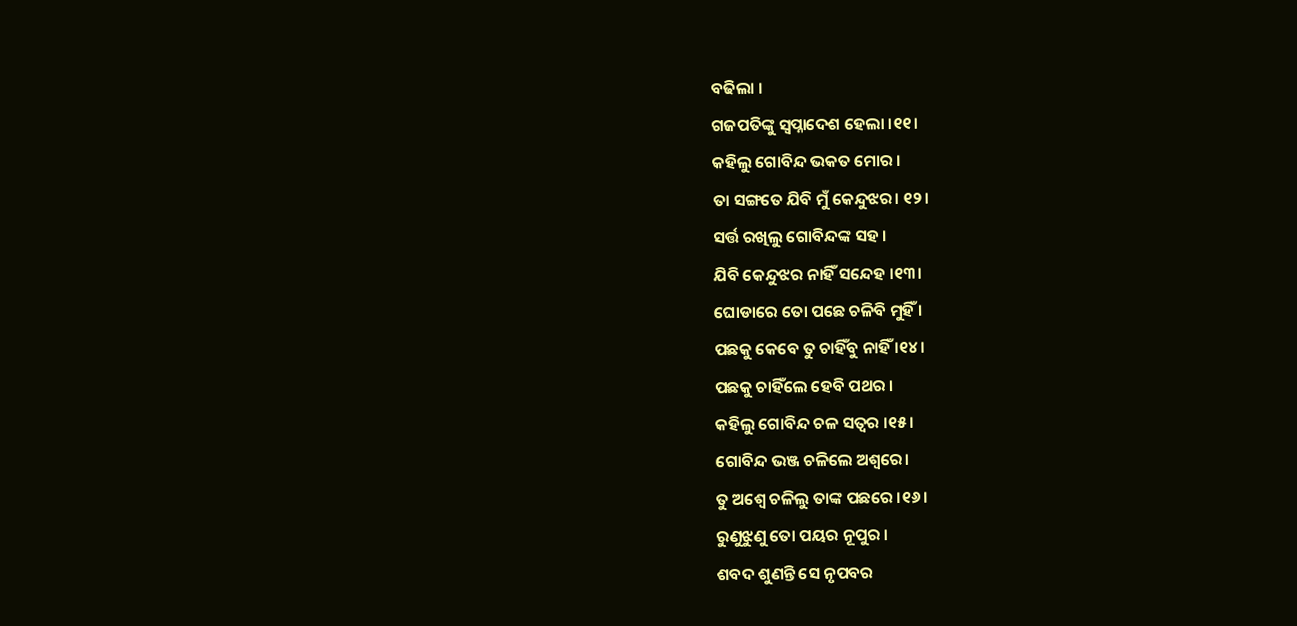ବଢିଲା ।
ଗଜପତିଙ୍କୁ ସ୍ୱପ୍ନାଦେଶ ହେଲା ।୧୧।
କହିଲୁ ଗୋବିନ୍ଦ ଭକତ ମୋର ।
ତା ସଙ୍ଗତେ ଯିବି ମୁଁ କେନ୍ଦୁଝର। ୧୨।
ସର୍ତ୍ତ ରଖିଲୁ ଗୋବିନ୍ଦଙ୍କ ସହ ।
ଯିବି କେନ୍ଦୁଝର ନାହିଁ ସନ୍ଦେହ ।୧୩।
ଘୋଡାରେ ତୋ ପଛେ ଚଳିବି ମୁହିଁ ।
ପଛକୁ କେବେ ତୁ ଚାହିଁବୁ ନାହିଁ ।୧୪।
ପଛକୁ ଚାହିଁଲେ ହେବି ପଥର ।
କହିଲୁ ଗୋବିନ୍ଦ ଚଳ ସତ୍ୱର ।୧୫।
ଗୋବିନ୍ଦ ଭଞ୍ଜ ଚଳିଲେ ଅଶ୍ୱରେ।
ତୁ ଅଶ୍ୱେ ଚଳିଲୁ ତାଙ୍କ ପଛରେ ।୧୬।
ରୁଣୁଝୁଣୁ ତୋ ପୟର ନୂପୁର ।
ଶବଦ ଶୁଣନ୍ତି ସେ ନୃପବର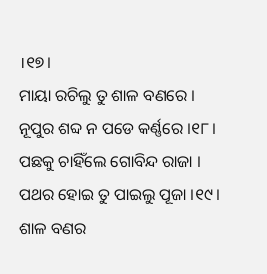।୧୭।
ମାୟା ରଚିଲୁ ତୁ ଶାଳ ବଣରେ ।
ନୂପୁର ଶବ୍ଦ ନ ପଡେ କର୍ଣ୍ଣରେ ।୧୮।
ପଛକୁ ଚାହିଁଲେ ଗୋବିନ୍ଦ ରାଜା ।
ପଥର ହୋଇ ତୁ ପାଇଲୁ ପୂଜା ।୧୯।
ଶାଳ ବଣର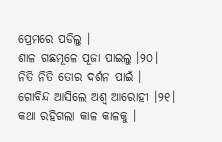ପ୍ରେମରେ ପଡିଲୁ ।
ଶାଳ ଗଛମୂଳେ ପୂଜା ପାଇଲୁ ।୨୦।
ନିତି ନିତି ତୋର ଦର୍ଶନ ପାଇଁ ।
ଗୋବିନ୍ଦ ଆସିଲେ ଅଶ୍ୱ ଆରୋହୀ ।୨୧।
କଥା ରହିଗଲା କାଳ କାଳକୁ ।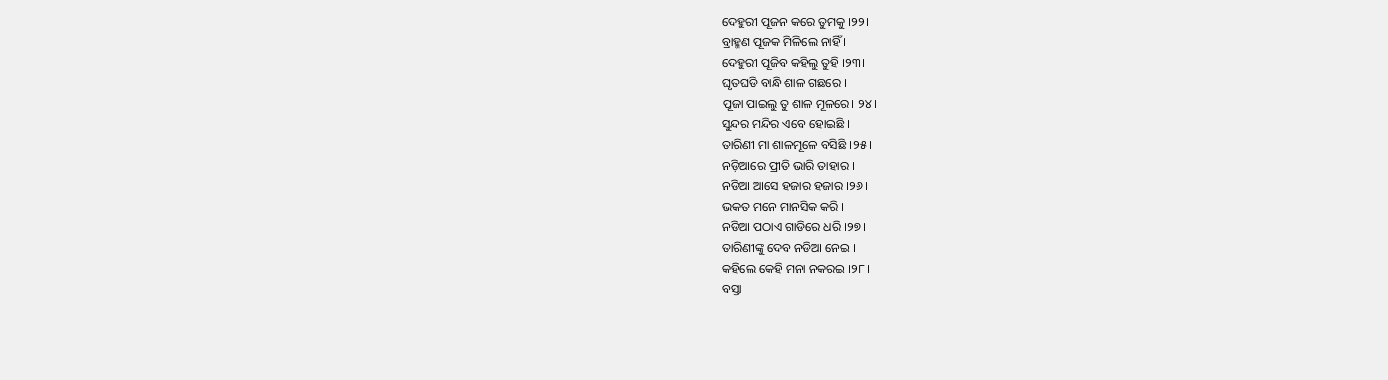ଦେହୁରୀ ପୂଜନ କରେ ତୁମକୁ ।୨୨।
ବ୍ରାହ୍ମଣ ପୂଜକ ମିଳିଲେ ନାହିଁ ।
ଦେହୁରୀ ପୂଜିବ କହିଲୁ ତୁହି ।୨୩।
ଘୃତଘଡି ବାନ୍ଧି ଶାଳ ଗଛରେ ।
ପୂଜା ପାଇଲୁ ତୁ ଶାଳ ମୂଳରେ। ୨୪।
ସୁନ୍ଦର ମନ୍ଦିର ଏବେ ହୋଇଛି ।
ତାରିଣୀ ମା ଶାଳମୂଳେ ବସିଛି ।୨୫।
ନଡ଼ିଆରେ ପ୍ରୀତି ଭାରି ତାହାର ।
ନଡିଆ ଆସେ ହଜାର ହଜାର ।୨୬।
ଭକତ ମନେ ମାନସିକ କରି ।
ନଡିଆ ପଠାଏ ଗାଡିରେ ଧରି ।୨୭।
ତାରିଣୀଙ୍କୁ ଦେବ ନଡିଆ ନେଇ ।
କହିଲେ କେହି ମନା ନକରଇ ।୨୮।
ବସ୍ତା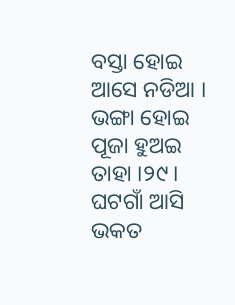ବସ୍ତା ହୋଇ ଆସେ ନଡିଆ ।
ଭଙ୍ଗା ହୋଇ ପୂଜା ହୁଅଇ ତାହା ।୨୯।
ଘଟଗାଁ ଆସି ଭକତ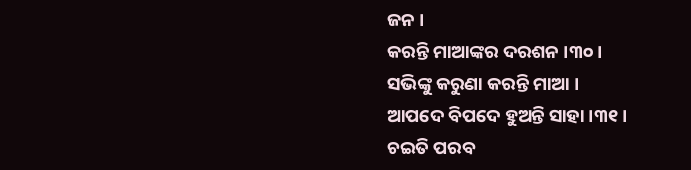ଜନ ।
କରନ୍ତି ମାଆଙ୍କର ଦରଶନ ।୩୦।
ସଭିଙ୍କୁ କରୁଣା କରନ୍ତି ମାଆ ।
ଆପଦେ ବିପଦେ ହୁଅନ୍ତି ସାହା ।୩୧।
ଚଇତି ପରବ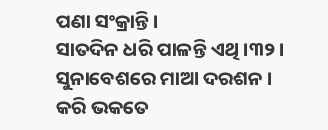ପଣା ସଂକ୍ରାନ୍ତି ।
ସାତଦିନ ଧରି ପାଳନ୍ତି ଏଥି ।୩୨।
ସୁନାବେଶରେ ମାଆ ଦରଶନ ।
କରି ଭକତେ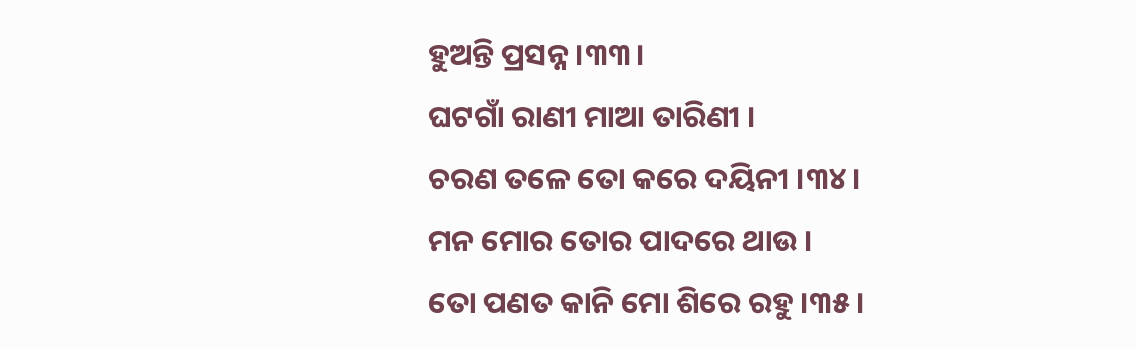ହୁଅନ୍ତି ପ୍ରସନ୍ନ ।୩୩।
ଘଟଗାଁ ରାଣୀ ମାଆ ତାରିଣୀ ।
ଚରଣ ତଳେ ତୋ କରେ ଦୟିନୀ ।୩୪।
ମନ ମୋର ତୋର ପାଦରେ ଥାଉ ।
ତୋ ପଣତ କାନି ମୋ ଶିରେ ରହୁ ।୩୫।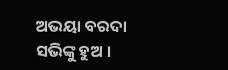ଅଭୟା ବରଦା ସଭିଙ୍କୁ ହୁଅ ।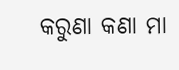କରୁଣା କଣା ମା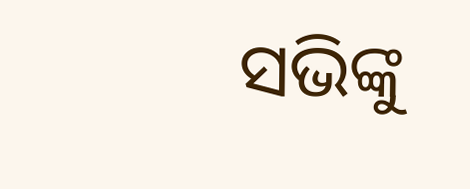ସଭିଙ୍କୁ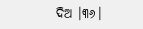ଦିଅ ।୩୬।